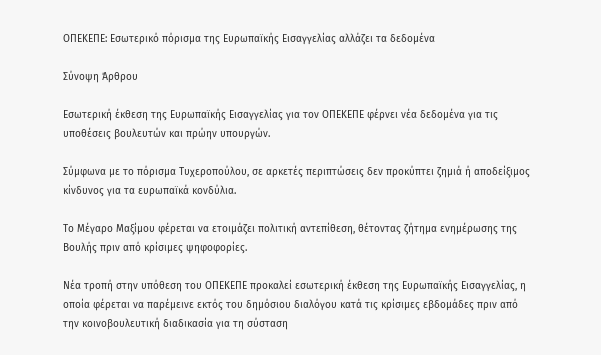ΟΠΕΚΕΠΕ: Εσωτερικό πόρισμα της Ευρωπαϊκής Εισαγγελίας αλλάζει τα δεδομένα

Σύνοψη Άρθρου

Εσωτερική έκθεση της Ευρωπαϊκής Εισαγγελίας για τον ΟΠΕΚΕΠΕ φέρνει νέα δεδομένα για τις υποθέσεις βουλευτών και πρώην υπουργών.

Σύμφωνα με το πόρισμα Τυχεροπούλου, σε αρκετές περιπτώσεις δεν προκύπτει ζημιά ή αποδείξιμος κίνδυνος για τα ευρωπαϊκά κονδύλια.

Το Μέγαρο Μαξίμου φέρεται να ετοιμάζει πολιτική αντεπίθεση, θέτοντας ζήτημα ενημέρωσης της Βουλής πριν από κρίσιμες ψηφοφορίες.

Νέα τροπή στην υπόθεση του ΟΠΕΚΕΠΕ προκαλεί εσωτερική έκθεση της Ευρωπαϊκής Εισαγγελίας, η οποία φέρεται να παρέμεινε εκτός του δημόσιου διαλόγου κατά τις κρίσιμες εβδομάδες πριν από την κοινοβουλευτική διαδικασία για τη σύσταση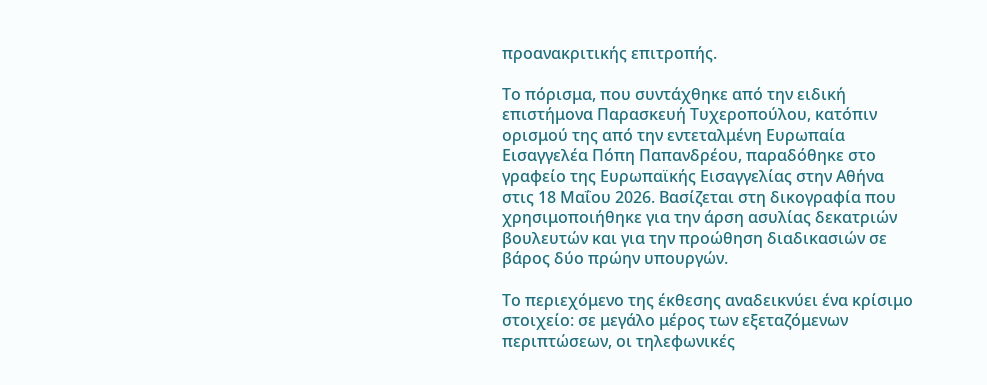προανακριτικής επιτροπής.

Το πόρισμα, που συντάχθηκε από την ειδική επιστήμονα Παρασκευή Τυχεροπούλου, κατόπιν ορισμού της από την εντεταλμένη Ευρωπαία Εισαγγελέα Πόπη Παπανδρέου, παραδόθηκε στο γραφείο της Ευρωπαϊκής Εισαγγελίας στην Αθήνα στις 18 Μαΐου 2026. Βασίζεται στη δικογραφία που χρησιμοποιήθηκε για την άρση ασυλίας δεκατριών βουλευτών και για την προώθηση διαδικασιών σε βάρος δύο πρώην υπουργών.

Το περιεχόμενο της έκθεσης αναδεικνύει ένα κρίσιμο στοιχείο: σε μεγάλο μέρος των εξεταζόμενων περιπτώσεων, οι τηλεφωνικές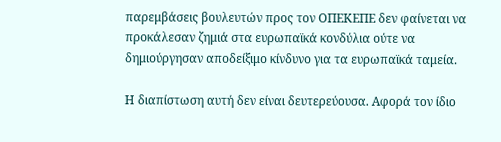παρεμβάσεις βουλευτών προς τον ΟΠΕΚΕΠΕ δεν φαίνεται να προκάλεσαν ζημιά στα ευρωπαϊκά κονδύλια ούτε να δημιούργησαν αποδείξιμο κίνδυνο για τα ευρωπαϊκά ταμεία.

Η διαπίστωση αυτή δεν είναι δευτερεύουσα. Αφορά τον ίδιο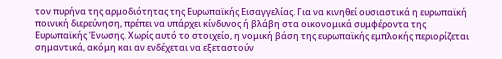τον πυρήνα της αρμοδιότητας της Ευρωπαϊκής Εισαγγελίας. Για να κινηθεί ουσιαστικά η ευρωπαϊκή ποινική διερεύνηση, πρέπει να υπάρχει κίνδυνος ή βλάβη στα οικονομικά συμφέροντα της Ευρωπαϊκής Ένωσης. Χωρίς αυτό το στοιχείο, η νομική βάση της ευρωπαϊκής εμπλοκής περιορίζεται σημαντικά, ακόμη και αν ενδέχεται να εξεταστούν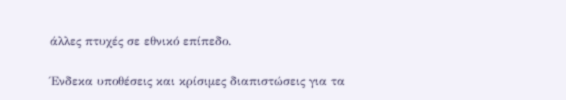άλλες πτυχές σε εθνικό επίπεδο.

Ένδεκα υποθέσεις και κρίσιμες διαπιστώσεις για τα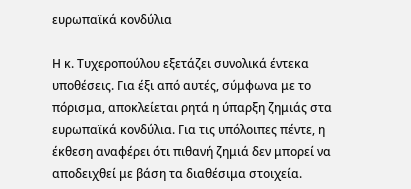ευρωπαϊκά κονδύλια

Η κ. Τυχεροπούλου εξετάζει συνολικά έντεκα υποθέσεις. Για έξι από αυτές, σύμφωνα με το πόρισμα, αποκλείεται ρητά η ύπαρξη ζημιάς στα ευρωπαϊκά κονδύλια. Για τις υπόλοιπες πέντε, η έκθεση αναφέρει ότι πιθανή ζημιά δεν μπορεί να αποδειχθεί με βάση τα διαθέσιμα στοιχεία.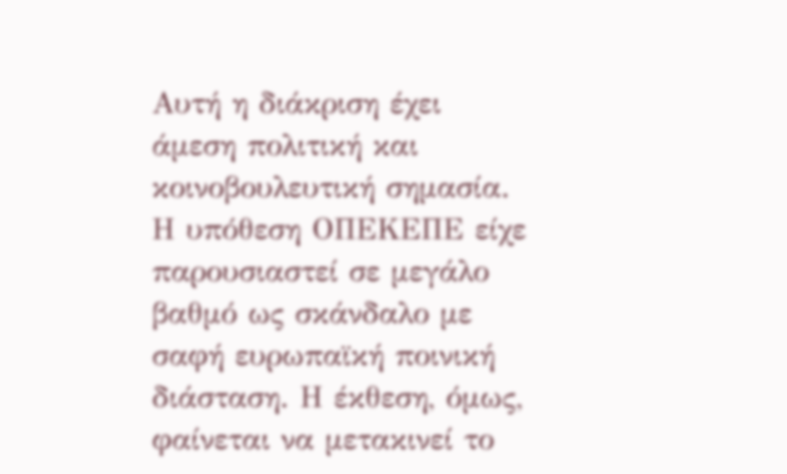Αυτή η διάκριση έχει άμεση πολιτική και κοινοβουλευτική σημασία. Η υπόθεση ΟΠΕΚΕΠΕ είχε παρουσιαστεί σε μεγάλο βαθμό ως σκάνδαλο με σαφή ευρωπαϊκή ποινική διάσταση. Η έκθεση, όμως, φαίνεται να μετακινεί το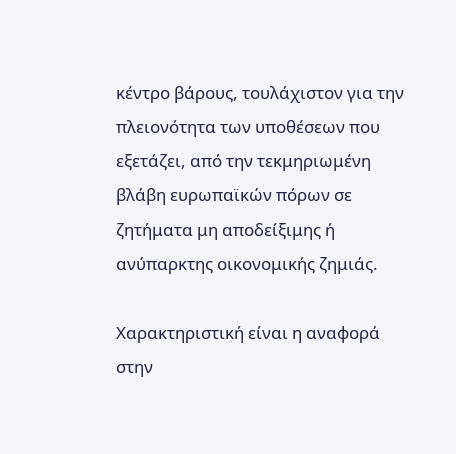κέντρο βάρους, τουλάχιστον για την πλειονότητα των υποθέσεων που εξετάζει, από την τεκμηριωμένη βλάβη ευρωπαϊκών πόρων σε ζητήματα μη αποδείξιμης ή ανύπαρκτης οικονομικής ζημιάς.

Χαρακτηριστική είναι η αναφορά στην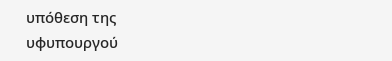υπόθεση της υφυπουργού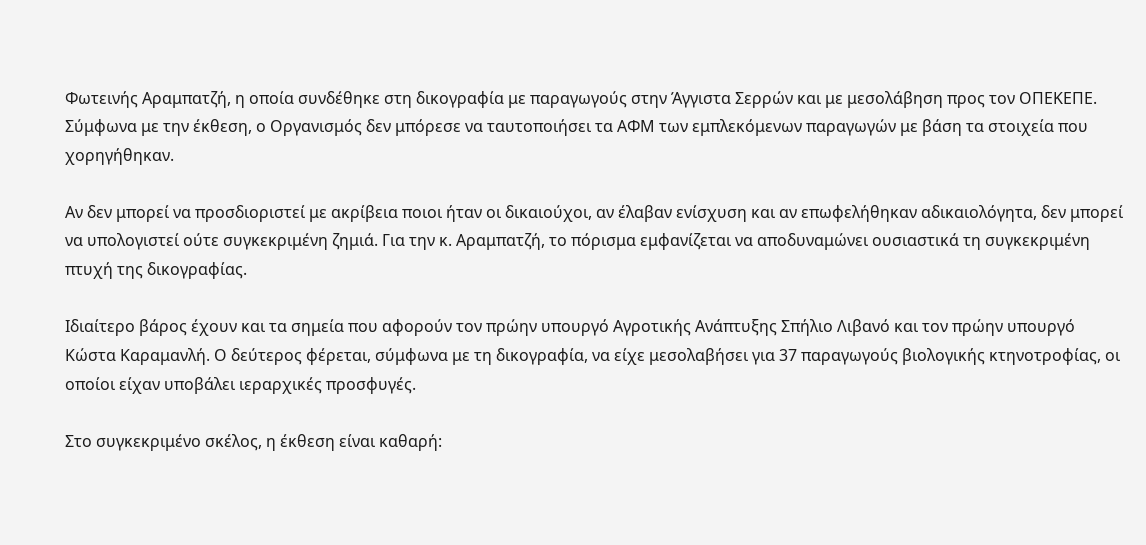Φωτεινής Αραμπατζή, η οποία συνδέθηκε στη δικογραφία με παραγωγούς στην Άγγιστα Σερρών και με μεσολάβηση προς τον ΟΠΕΚΕΠΕ. Σύμφωνα με την έκθεση, ο Οργανισμός δεν μπόρεσε να ταυτοποιήσει τα ΑΦΜ των εμπλεκόμενων παραγωγών με βάση τα στοιχεία που χορηγήθηκαν.

Αν δεν μπορεί να προσδιοριστεί με ακρίβεια ποιοι ήταν οι δικαιούχοι, αν έλαβαν ενίσχυση και αν επωφελήθηκαν αδικαιολόγητα, δεν μπορεί να υπολογιστεί ούτε συγκεκριμένη ζημιά. Για την κ. Αραμπατζή, το πόρισμα εμφανίζεται να αποδυναμώνει ουσιαστικά τη συγκεκριμένη πτυχή της δικογραφίας.

Ιδιαίτερο βάρος έχουν και τα σημεία που αφορούν τον πρώην υπουργό Αγροτικής Ανάπτυξης Σπήλιο Λιβανό και τον πρώην υπουργό Κώστα Καραμανλή. Ο δεύτερος φέρεται, σύμφωνα με τη δικογραφία, να είχε μεσολαβήσει για 37 παραγωγούς βιολογικής κτηνοτροφίας, οι οποίοι είχαν υποβάλει ιεραρχικές προσφυγές.

Στο συγκεκριμένο σκέλος, η έκθεση είναι καθαρή: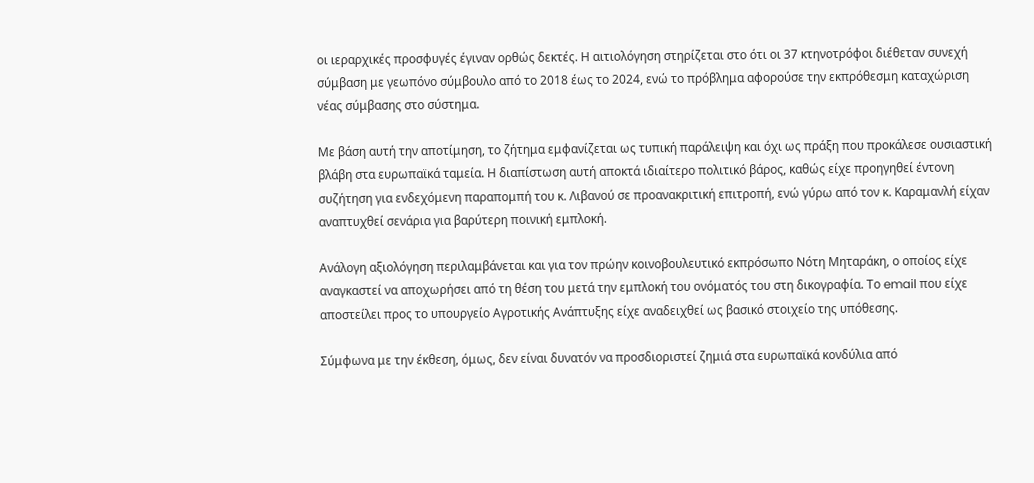οι ιεραρχικές προσφυγές έγιναν ορθώς δεκτές. Η αιτιολόγηση στηρίζεται στο ότι οι 37 κτηνοτρόφοι διέθεταν συνεχή σύμβαση με γεωπόνο σύμβουλο από το 2018 έως το 2024, ενώ το πρόβλημα αφορούσε την εκπρόθεσμη καταχώριση νέας σύμβασης στο σύστημα.

Με βάση αυτή την αποτίμηση, το ζήτημα εμφανίζεται ως τυπική παράλειψη και όχι ως πράξη που προκάλεσε ουσιαστική βλάβη στα ευρωπαϊκά ταμεία. Η διαπίστωση αυτή αποκτά ιδιαίτερο πολιτικό βάρος, καθώς είχε προηγηθεί έντονη συζήτηση για ενδεχόμενη παραπομπή του κ. Λιβανού σε προανακριτική επιτροπή, ενώ γύρω από τον κ. Καραμανλή είχαν αναπτυχθεί σενάρια για βαρύτερη ποινική εμπλοκή.

Ανάλογη αξιολόγηση περιλαμβάνεται και για τον πρώην κοινοβουλευτικό εκπρόσωπο Νότη Μηταράκη, ο οποίος είχε αναγκαστεί να αποχωρήσει από τη θέση του μετά την εμπλοκή του ονόματός του στη δικογραφία. Το email που είχε αποστείλει προς το υπουργείο Αγροτικής Ανάπτυξης είχε αναδειχθεί ως βασικό στοιχείο της υπόθεσης.

Σύμφωνα με την έκθεση, όμως, δεν είναι δυνατόν να προσδιοριστεί ζημιά στα ευρωπαϊκά κονδύλια από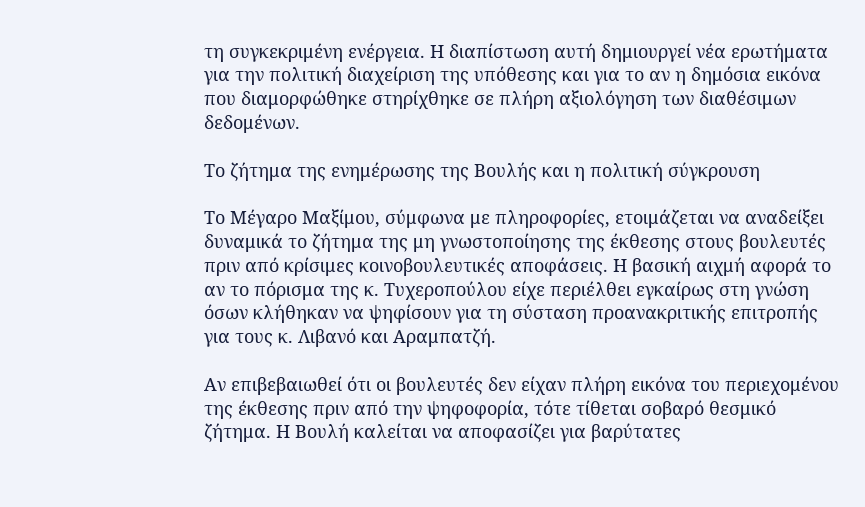τη συγκεκριμένη ενέργεια. Η διαπίστωση αυτή δημιουργεί νέα ερωτήματα για την πολιτική διαχείριση της υπόθεσης και για το αν η δημόσια εικόνα που διαμορφώθηκε στηρίχθηκε σε πλήρη αξιολόγηση των διαθέσιμων δεδομένων.

Το ζήτημα της ενημέρωσης της Βουλής και η πολιτική σύγκρουση

Το Μέγαρο Μαξίμου, σύμφωνα με πληροφορίες, ετοιμάζεται να αναδείξει δυναμικά το ζήτημα της μη γνωστοποίησης της έκθεσης στους βουλευτές πριν από κρίσιμες κοινοβουλευτικές αποφάσεις. Η βασική αιχμή αφορά το αν το πόρισμα της κ. Τυχεροπούλου είχε περιέλθει εγκαίρως στη γνώση όσων κλήθηκαν να ψηφίσουν για τη σύσταση προανακριτικής επιτροπής για τους κ. Λιβανό και Αραμπατζή.

Αν επιβεβαιωθεί ότι οι βουλευτές δεν είχαν πλήρη εικόνα του περιεχομένου της έκθεσης πριν από την ψηφοφορία, τότε τίθεται σοβαρό θεσμικό ζήτημα. Η Βουλή καλείται να αποφασίζει για βαρύτατες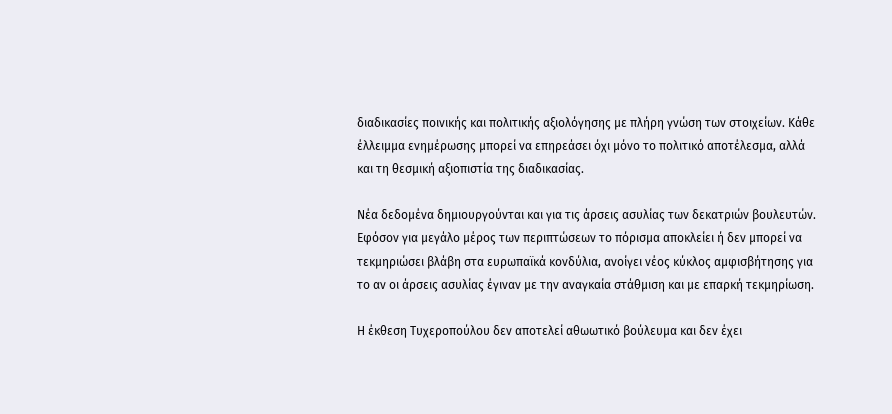διαδικασίες ποινικής και πολιτικής αξιολόγησης με πλήρη γνώση των στοιχείων. Κάθε έλλειμμα ενημέρωσης μπορεί να επηρεάσει όχι μόνο το πολιτικό αποτέλεσμα, αλλά και τη θεσμική αξιοπιστία της διαδικασίας.

Νέα δεδομένα δημιουργούνται και για τις άρσεις ασυλίας των δεκατριών βουλευτών. Εφόσον για μεγάλο μέρος των περιπτώσεων το πόρισμα αποκλείει ή δεν μπορεί να τεκμηριώσει βλάβη στα ευρωπαϊκά κονδύλια, ανοίγει νέος κύκλος αμφισβήτησης για το αν οι άρσεις ασυλίας έγιναν με την αναγκαία στάθμιση και με επαρκή τεκμηρίωση.

Η έκθεση Τυχεροπούλου δεν αποτελεί αθωωτικό βούλευμα και δεν έχει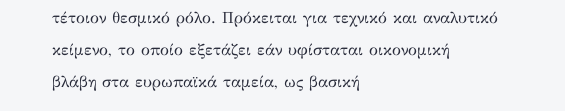τέτοιον θεσμικό ρόλο. Πρόκειται για τεχνικό και αναλυτικό κείμενο, το οποίο εξετάζει εάν υφίσταται οικονομική βλάβη στα ευρωπαϊκά ταμεία, ως βασική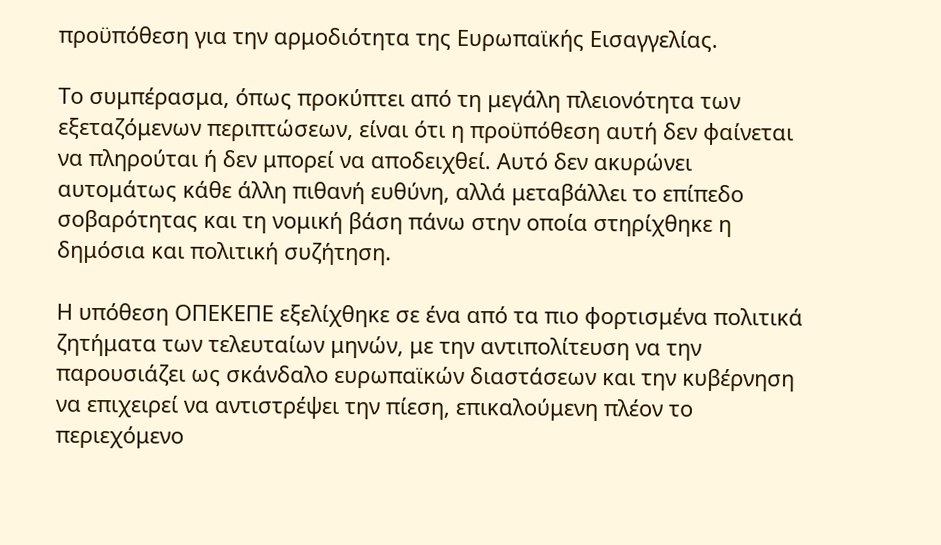προϋπόθεση για την αρμοδιότητα της Ευρωπαϊκής Εισαγγελίας.

Το συμπέρασμα, όπως προκύπτει από τη μεγάλη πλειονότητα των εξεταζόμενων περιπτώσεων, είναι ότι η προϋπόθεση αυτή δεν φαίνεται να πληρούται ή δεν μπορεί να αποδειχθεί. Αυτό δεν ακυρώνει αυτομάτως κάθε άλλη πιθανή ευθύνη, αλλά μεταβάλλει το επίπεδο σοβαρότητας και τη νομική βάση πάνω στην οποία στηρίχθηκε η δημόσια και πολιτική συζήτηση.

Η υπόθεση ΟΠΕΚΕΠΕ εξελίχθηκε σε ένα από τα πιο φορτισμένα πολιτικά ζητήματα των τελευταίων μηνών, με την αντιπολίτευση να την παρουσιάζει ως σκάνδαλο ευρωπαϊκών διαστάσεων και την κυβέρνηση να επιχειρεί να αντιστρέψει την πίεση, επικαλούμενη πλέον το περιεχόμενο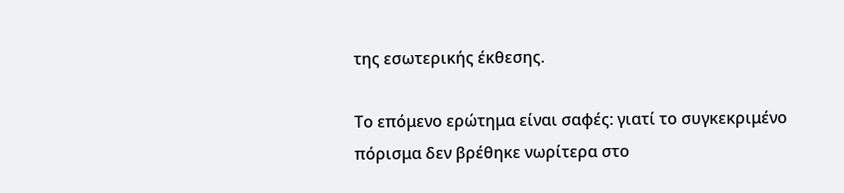της εσωτερικής έκθεσης.

Το επόμενο ερώτημα είναι σαφές: γιατί το συγκεκριμένο πόρισμα δεν βρέθηκε νωρίτερα στο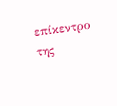επίκεντρο της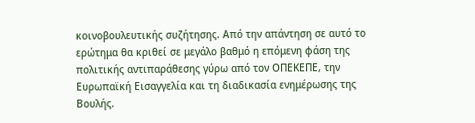κοινοβουλευτικής συζήτησης. Από την απάντηση σε αυτό το ερώτημα θα κριθεί σε μεγάλο βαθμό η επόμενη φάση της πολιτικής αντιπαράθεσης γύρω από τον ΟΠΕΚΕΠΕ, την Ευρωπαϊκή Εισαγγελία και τη διαδικασία ενημέρωσης της Βουλής.